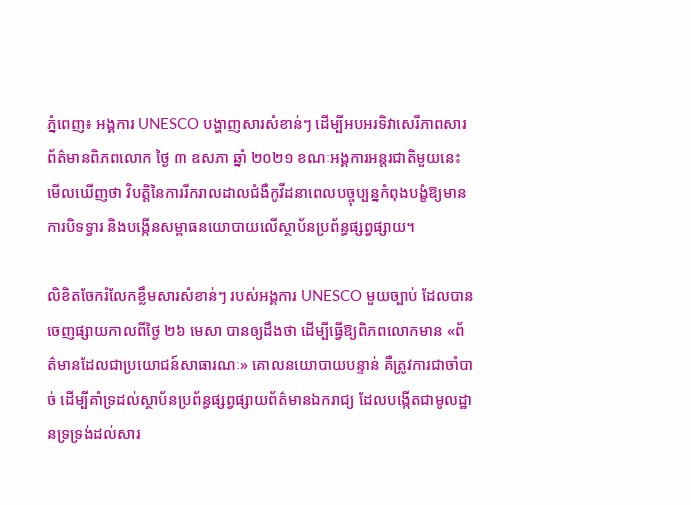ភ្នំពេញ៖ អង្គការ UNESCO បង្ហាញសារសំខាន់ៗ ដើម្បីអបអរទិវាសេរីភាពសារព័ត៌មានពិភពលោក ថ្ងៃ ៣ ឧសភា ឆ្នាំ ២០២១ ខណៈអង្គការអន្តរជាតិមួយនេះ មើលឃើញថា វិបត្តិនៃការរីករាលដាលជំងឺកូវីដនាពេលបច្ចុប្បន្នកំពុងបង្ខំឱ្យមានការបិទទ្វារ និងបង្កើនសម្ពាធនយោបាយលើស្ថាប័នប្រព័ន្ធផ្សព្វផ្សាយ។

លិខិតចែករំលែកខ្លឹមសារសំខាន់ៗ របស់អង្គការ UNESCO មួយច្បាប់ ដែលបានចេញផ្សាយកាលពីថ្ងៃ ២៦ មេសា បានឲ្យដឹងថា ដើម្បីធ្វើឱ្យពិភពលោកមាន «ព័ត៌មានដែលជាប្រយោជន៍សាធារណៈ» គោលនយោបាយបន្ទាន់ គឺត្រូវការជាចាំបាច់ ដើម្បីគាំទ្រដល់ស្ថាប័នប្រព័ន្ធផ្សព្វផ្សាយព័ត៌មានឯករាជ្យ ដែលបង្កើតជាមូលដ្ឋានទ្រទ្រង់ដល់សារ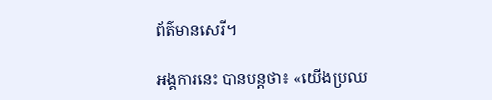ព័ត៌មានសេរី។

អង្គការនេះ បានបន្តថា៖ «យើងប្រឈ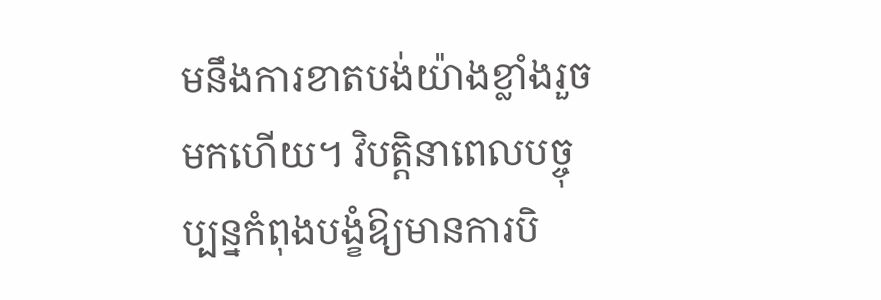មនឹងការខាតបង់យ៉ាងខ្លាំងរួចមកហើយ។ វិបត្តិនាពេលបច្ចុប្បន្នកំពុងបង្ខំឱ្យមានការបិ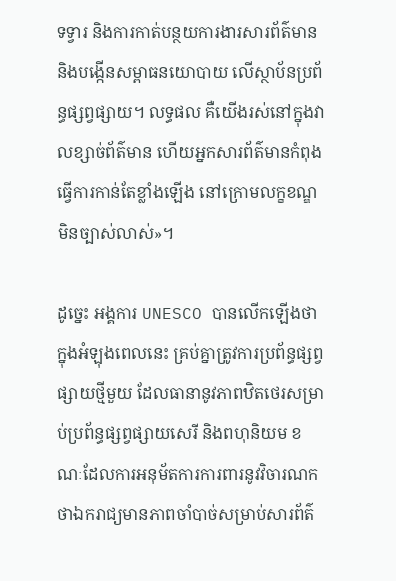ទទ្វារ និងការកាត់បន្ថយការងារសារព័ត៌មាន និងបង្កើនសម្ពាធនយោបាយ លើស្ថាប័នប្រព័ន្ធផ្សព្វផ្សាយ។ លទ្ធផល គឺយើងរស់នៅក្នុងវាលខ្សាច់ព័ត៌មាន ហើយអ្នកសារព័ត៌មានកំពុងធ្វើការកាន់តែខ្លាំងឡើង នៅក្រោមលក្ខខណ្ឌមិនច្បាស់លាស់»។

ដូច្នេះ អង្គការ UNESCO បានលើកឡើងថា ក្នុងអំឡុងពេលនេះ គ្រប់គ្នាត្រូវការប្រព័ន្ធផ្សព្វផ្សាយថ្មីមួយ ដែលធានានូវភាពឋិតថេរសម្រាប់ប្រព័ន្ធផ្សព្វផ្សាយសេរី និងពហុនិយម ខណៈដែលការអនុម័តការការពារនូវវិចារណកថាឯករាជ្យមានភាពចាំបាច់សម្រាប់សារព័ត៌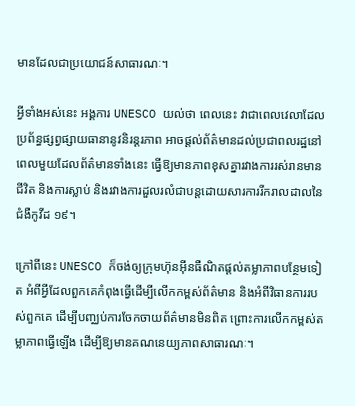មានដែលជាប្រយោជន៍សាធារណៈ។

អ្វីទាំងអស់នេះ អង្គការ UNESCO យល់ថា ពេលនេះ វាជាពេលវេលាដែលប្រព័ន្ធផ្សព្វផ្សាយធានានូវនិរន្តរភាព អាចផ្ដល់ព័ត៌មានដល់ប្រជាពលរដ្ឋនៅពេលមួយដែលព័ត៌មានទាំងនេះ ធ្វើឱ្យមានភាពខុសគ្នារវាងការរស់រានមានជីវិត និងការស្លាប់ និងរវាងការដួលរលំជាបន្តដោយសារការរីករាលដាលនៃជំងឺកូវីដ ១៩។

ក្រៅពីនេះ UNESCO ក៏ចង់ឲ្យក្រុមហ៊ុនអ៊ីនធឺណិតផ្តល់តម្លាភាពបន្ថែមទៀត អំពីអ្វីដែលពួកគេកំពុងធ្វើដើម្បីលើកកម្ពស់ព័ត៌មាន និងអំពីវិធានការរបស់ពួកគេ ដើម្បីបញ្ឈប់ការចែកចាយព័ត៌មានមិនពិត ព្រោះការលើកកម្ពស់តម្លាភាពធ្វើឡើង ដើម្បីឱ្យមានគណនេយ្យភាពសាធារណៈ។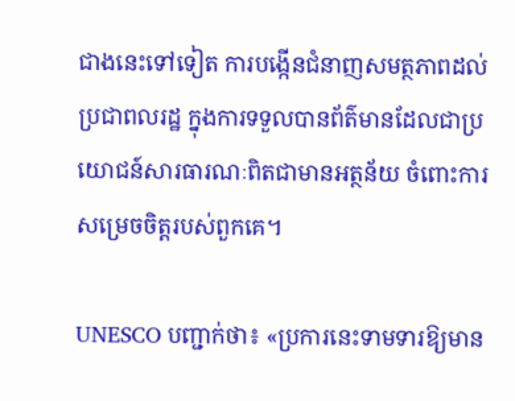ជាងនេះទៅទៀត ការបង្កើនជំនាញសមត្ថភាពដល់ប្រជាពលរដ្ឋ ក្នុងការទទួលបានព័ត៌មានដែលជាប្រយោជន៍សារធារណៈពិតជាមានអត្ថន័យ ចំពោះការសម្រេចចិត្តរបស់ពួកគេ។

UNESCO បញ្ជាក់ថា៖ «ប្រការនេះទាមទារឱ្យមាន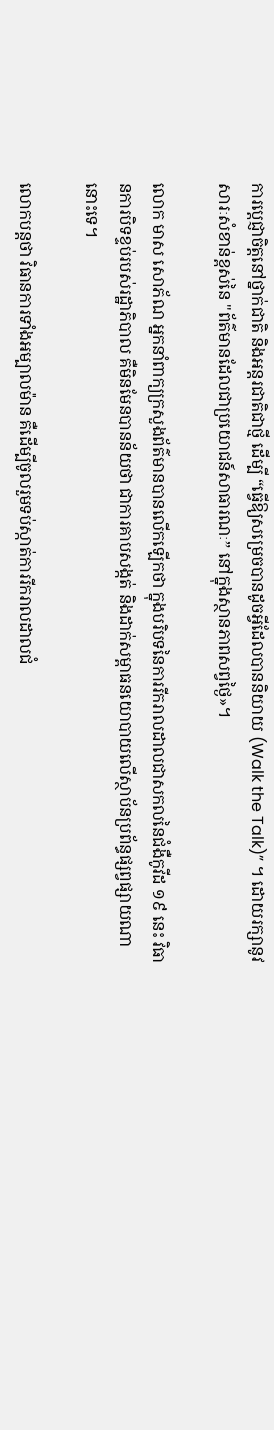ការប្ដេជ្ញាចិត្តនៅថ្នាក់ជាតិ និងអន្តរជាតិជាថ្មី ដើម្បី “ធ្វើឱ្យសម្រេចបានដូចអ្វីដែលបាននិយាយ (Walk the Talk)” ។ ដោយរក្សានូវសារៈសំខាន់ខ្ពស់នៃ "ព័ត៌មានដែលជាប្រយោជន៍សាធារណៈ” នៅក្នុងស្ថានភាពសព្វថ្ងៃ»។

លោក មាស សោភ័ណ អ្នកនាំពាក្យក្រសួងព័ត៌មានបានលើកឡើកថា ក្នុងបរិបទនៃការរីករាលដាលជាសកលនៃជំងឺកូវីដ ១៩ នេះ វិធានការបិទខ្ទប់របស់រដ្ឋាភិបាល គឺមិនមែនបានន័យថា ជាការគាបសង្កត់ និងដាក់សម្ពាធនយោបាយលើស្ថាប័នប្រព័ន្ធផ្សព្វផ្សាយណានោះទេ។

លោកបន្តថា វិធានការទាំងអម្បាលម៉ាន គឺដើម្បីចូលរួមទប់ស្កាត់ការរីករាលដាលជំ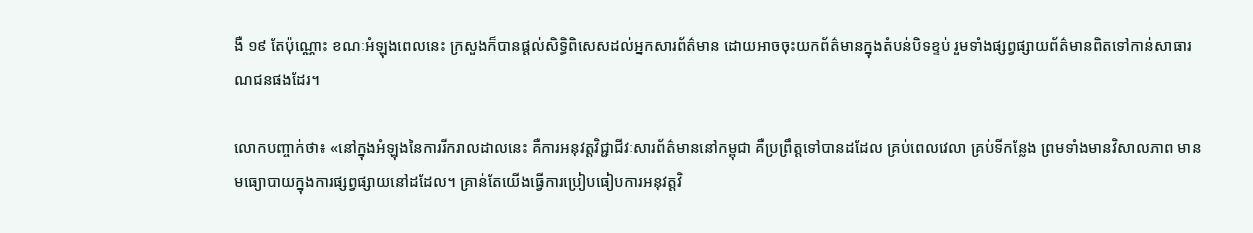ងឺ ១៩ តែប៉ុណ្ណោះ ខណៈអំឡុងពេលនេះ ក្រសួងក៏បានផ្តល់សិទ្ធិពិសេសដល់អ្នកសារព័ត៌មាន ដោយអាចចុះយកព័ត៌មានក្នុងតំបន់បិទខ្ទប់ រួមទាំងផ្សព្វផ្សាយព័ត៌មានពិតទៅកាន់សាធារណជនផងដែរ។

លោកបញ្ចាក់ថា៖ «នៅក្នុងអំឡុងនៃការរីករាលដាលនេះ គឺការអនុវត្តវិជ្ជាជីវៈសារព័ត៌មាននៅកម្ពុជា គឺប្រព្រឹត្តទៅបានដដែល គ្រប់ពេលវេលា គ្រប់ទីកន្លែង ព្រមទាំងមានវិសាលភាព មានមធ្យោបាយក្នុងការផ្សព្វផ្សាយនៅដដែល។ គ្រាន់តែយើងធ្វើការប្រៀបធៀបការអនុវត្តវិ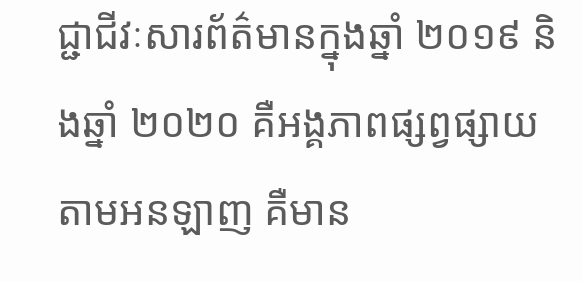ជ្ជាជីវៈសារព័ត៌មានក្នុងឆ្នាំ ២០១៩ និងឆ្នាំ ២០២០ គឺអង្គភាពផ្សព្វផ្សាយតាមអនឡាញ គឺមាន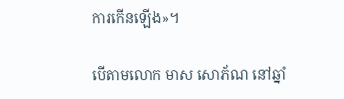ការកើនឡើង»។

បើតាមលោក មាស សោភ័ណ នៅឆ្នាំ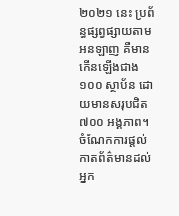២០២១ នេះ ប្រព័ន្ធផ្សព្វផ្សាយតាមអនឡាញ គឺមានកើនឡើងជាង ១០០ ស្ថាប័ន ដោយមានសរុបជិត ៧០០ អង្គភាព។ ចំណែកការផ្តល់កាតព័ត៌មានដល់អ្នក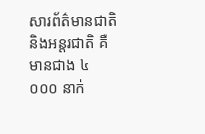សារព័ត៌មានជាតិ និងអន្តរជាតិ គឺមានជាង ៤ ០០០ នាក់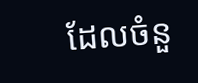ដែលចំនួ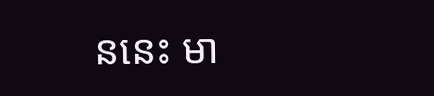ននេះ មា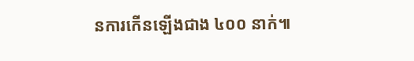នការកើនឡើងជាង ៤០០ នាក់៕